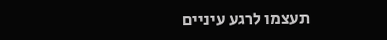תעצמו לרגע עיניים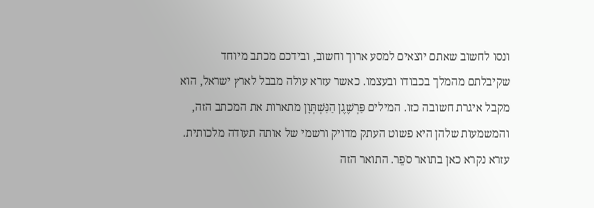ונסו לחשוב שאתם יוצאים למסע ארוך וחשוב, ובידכם מכתב מיוחד שקיבלתם מהמלך בכבודו ובעצמו. כאשר עזרא עולה מבבל לארץ ישראל, הוא מקבל איגרת חשובה כזו. המילים פַּרְשֶׁגֶן הַנִּשְׁתְּוָן מתארות את המכתב הזה, והמשמעות שלהן היא פשוט העתק מדויק ורשמי של אותה תעודה מלכותית.
עזרא נקרא כאן בתואר סֹפֵר. התואר הזה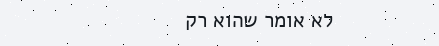לא אומר שהוא רק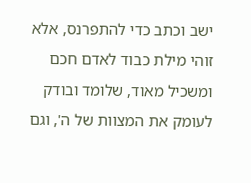ישב וכתב כדי להתפרנס, אלא זוהי מילת כבוד לאדם חכם ומשכיל מאוד, שלומד ובודק לעומק את המצוות של ה', וגם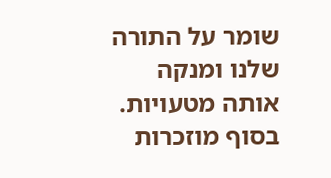שומר על התורה שלנו ומנקה אותה מטעויות. בסוף מוזכרות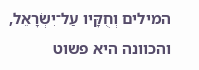המילים וְחֻקָּיו עַל־יִשְׂרָאֵל, והכוונה היא פשוט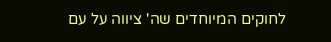לחוקים המיוחדים שה' ציווה על עם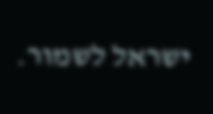ישראל לשמור.